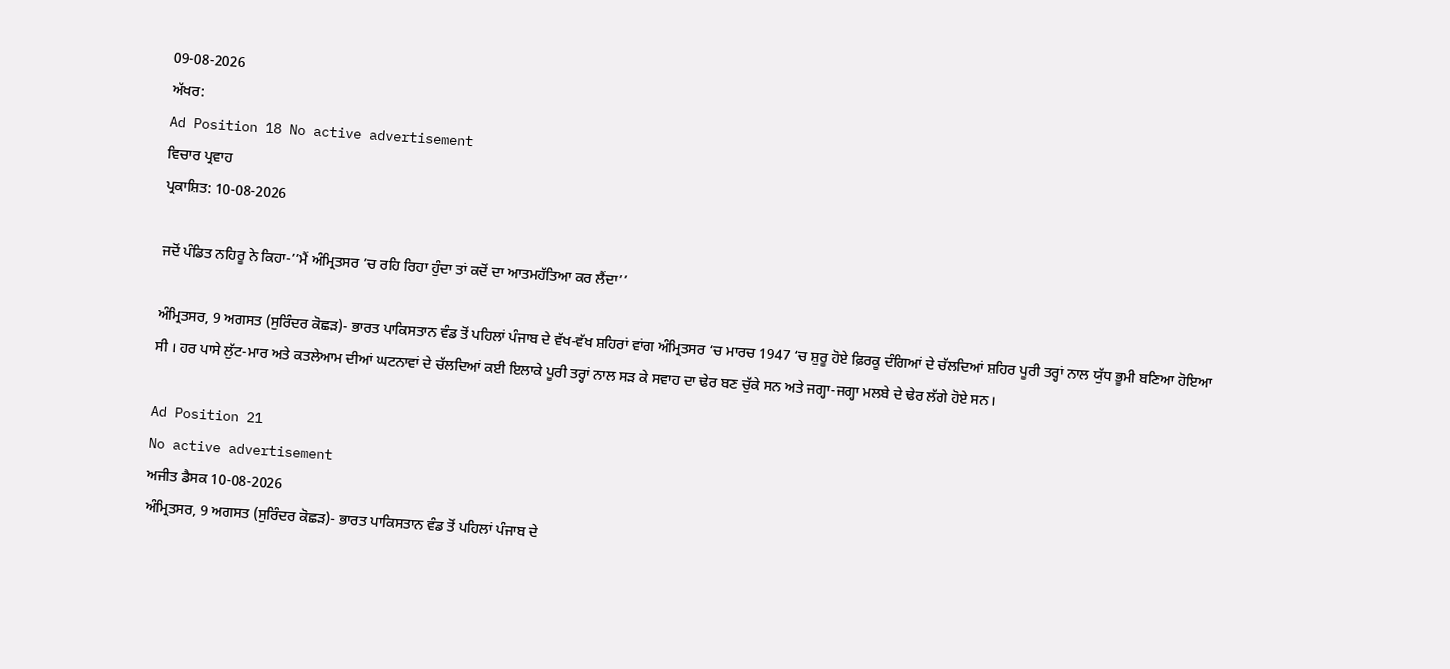09-08-2026
ਅੱਖਰ:
Ad Position 18 No active advertisement
ਵਿਚਾਰ ਪ੍ਰਵਾਹ
ਪ੍ਰਕਾਸ਼ਿਤ: 10-08-2026

ਜਦੋਂ ਪੰਡਿਤ ਨਹਿਰੂ ਨੇ ਕਿਹਾ-’’ਮੈਂ ਅੰਮ੍ਰਿਤਸਰ ’ਚ ਰਹਿ ਰਿਹਾ ਹੁੰਦਾ ਤਾਂ ਕਦੋਂ ਦਾ ਆਤਮਹੱਤਿਆ ਕਰ ਲੈਂਦਾ’’

ਅੰਮ੍ਰਿਤਸਰ, 9 ਅਗਸਤ (ਸੁਰਿੰਦਰ ਕੋਛੜ)- ਭਾਰਤ ਪਾਕਿਸਤਾਨ ਵੰਡ ਤੋਂ ਪਹਿਲਾਂ ਪੰਜਾਬ ਦੇ ਵੱਖ-ਵੱਖ ਸ਼ਹਿਰਾਂ ਵਾਂਗ ਅੰਮ੍ਰਿਤਸਰ ‘ਚ ਮਾਰਚ 1947 ‘ਚ ਸ਼ੁਰੂ ਹੋਏ ਫ਼ਿਰਕੂ ਦੰਗਿਆਂ ਦੇ ਚੱਲਦਿਆਂ ਸ਼ਹਿਰ ਪੂਰੀ ਤਰ੍ਹਾਂ ਨਾਲ ਯੁੱਧ ਭੂਮੀ ਬਣਿਆ ਹੋਇਆ ਸੀ । ਹਰ ਪਾਸੇ ਲੁੱਟ-ਮਾਰ ਅਤੇ ਕਤਲੇਆਮ ਦੀਆਂ ਘਟਨਾਵਾਂ ਦੇ ਚੱਲਦਿਆਂ ਕਈ ਇਲਾਕੇ ਪੂਰੀ ਤਰ੍ਹਾਂ ਨਾਲ ਸੜ ਕੇ ਸਵਾਹ ਦਾ ਢੇਰ ਬਣ ਚੁੱਕੇ ਸਨ ਅਤੇ ਜਗ੍ਹਾ-ਜਗ੍ਹਾ ਮਲਬੇ ਦੇ ਢੇਰ ਲੱਗੇ ਹੋਏ ਸਨ।

Ad Position 21
No active advertisement
ਅਜੀਤ ਡੈਸਕ 10-08-2026
ਅੰਮ੍ਰਿਤਸਰ, 9 ਅਗਸਤ (ਸੁਰਿੰਦਰ ਕੋਛੜ)- ਭਾਰਤ ਪਾਕਿਸਤਾਨ ਵੰਡ ਤੋਂ ਪਹਿਲਾਂ ਪੰਜਾਬ ਦੇ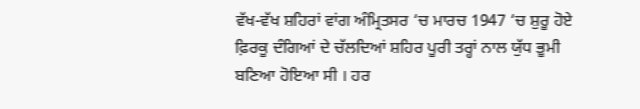ਵੱਖ-ਵੱਖ ਸ਼ਹਿਰਾਂ ਵਾਂਗ ਅੰਮ੍ਰਿਤਸਰ ‘ਚ ਮਾਰਚ 1947 ‘ਚ ਸ਼ੁਰੂ ਹੋਏ ਫ਼ਿਰਕੂ ਦੰਗਿਆਂ ਦੇ ਚੱਲਦਿਆਂ ਸ਼ਹਿਰ ਪੂਰੀ ਤਰ੍ਹਾਂ ਨਾਲ ਯੁੱਧ ਭੂਮੀ ਬਣਿਆ ਹੋਇਆ ਸੀ । ਹਰ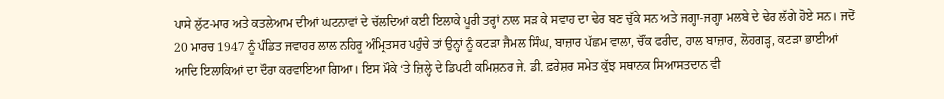ਪਾਸੇ ਲੁੱਟ-ਮਾਰ ਅਤੇ ਕਤਲੇਆਮ ਦੀਆਂ ਘਟਨਾਵਾਂ ਦੇ ਚੱਲਦਿਆਂ ਕਈ ਇਲਾਕੇ ਪੂਰੀ ਤਰ੍ਹਾਂ ਨਾਲ ਸੜ ਕੇ ਸਵਾਹ ਦਾ ਢੇਰ ਬਣ ਚੁੱਕੇ ਸਨ ਅਤੇ ਜਗ੍ਹਾ-ਜਗ੍ਹਾ ਮਲਬੇ ਦੇ ਢੇਰ ਲੱਗੇ ਹੋਏ ਸਨ। ਜਦੋਂ 20 ਮਾਰਚ 1947 ਨੂੰ ਪੰਡਿਤ ਜਵਾਹਰ ਲਾਲ ਨਹਿਰੂ ਅੰਮ੍ਰਿਤਸਰ ਪਹੁੰਚੇ ਤਾਂ ਉਨ੍ਹਾਂ ਨੂੰ ਕਟੜਾ ਜੈਮਲ ਸਿੰਘ, ਬਾਜ਼ਾਰ ਪੱਛਮ ਵਾਲਾ, ਚੌਂਕ ਫਰੀਦ, ਹਾਲ ਬਾਜ਼ਾਰ, ਲੋਹਗੜ੍ਹ, ਕਟੜਾ ਭਾਈਆਂ ਆਦਿ ਇਲਾਕਿਆਂ ਦਾ ਦੌਰਾ ਕਰਵਾਇਆ ਗਿਆ। ਇਸ ਮੌਕੇ ‘ਤੇ ਜ਼ਿਲ੍ਹੇ ਦੇ ਡਿਪਟੀ ਕਮਿਸ਼ਨਰ ਜੇ. ਡੀ. ਫ਼ਰੇਸ਼ਰ ਸਮੇਤ ਕੁੱਝ ਸਥਾਨਕ ਸਿਆਸਤਦਾਨ ਵੀ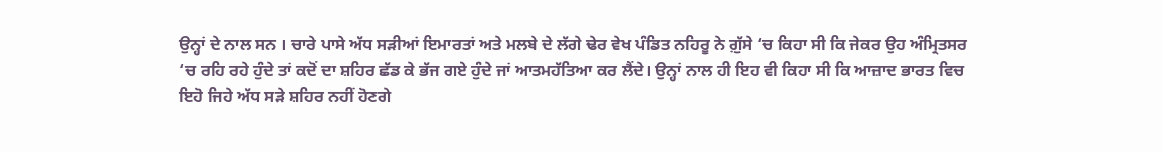ਉਨ੍ਹਾਂ ਦੇ ਨਾਲ ਸਨ । ਚਾਰੇ ਪਾਸੇ ਅੱਧ ਸੜੀਆਂ ਇਮਾਰਤਾਂ ਅਤੇ ਮਲਬੇ ਦੇ ਲੱਗੇ ਢੇਰ ਵੇਖ ਪੰਡਿਤ ਨਹਿਰੂ ਨੇ ਗ਼ੁੱਸੇ ‘ਚ ਕਿਹਾ ਸੀ ਕਿ ਜੇਕਰ ਉਹ ਅੰਮ੍ਰਿਤਸਰ ‘ਚ ਰਹਿ ਰਹੇ ਹੁੰਦੇ ਤਾਂ ਕਦੋਂ ਦਾ ਸ਼ਹਿਰ ਛੱਡ ਕੇ ਭੱਜ ਗਏ ਹੁੰਦੇ ਜਾਂ ਆਤਮਹੱਤਿਆ ਕਰ ਲੈਂਦੇ। ਉਨ੍ਹਾਂ ਨਾਲ ਹੀ ਇਹ ਵੀ ਕਿਹਾ ਸੀ ਕਿ ਆਜ਼ਾਦ ਭਾਰਤ ਵਿਚ ਇਹੋ ਜਿਹੇ ਅੱਧ ਸੜੇ ਸ਼ਹਿਰ ਨਹੀਂ ਹੋਣਗੇ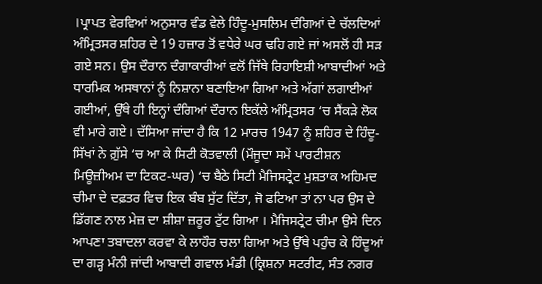।ਪ੍ਰਾਪਤ ਵੇਰਵਿਆਂ ਅਨੁਸਾਰ ਵੰਡ ਵੇਲੇ ਹਿੰਦੂ-ਮੁਸਲਿਮ ਦੰਗਿਆਂ ਦੇ ਚੱਲਦਿਆਂ ਅੰਮ੍ਰਿਤਸਰ ਸ਼ਹਿਰ ਦੇ 19 ਹਜ਼ਾਰ ਤੋਂ ਵਧੇਰੇ ਘਰ ਢਹਿ ਗਏ ਜਾਂ ਅਸਲੋਂ ਹੀ ਸੜ ਗਏ ਸਨ। ਉਸ ਦੌਰਾਨ ਦੰਗਾਕਾਰੀਆਂ ਵਲੋਂ ਜਿੱਥੇ ਰਿਹਾਇਸ਼ੀ ਆਬਾਦੀਆਂ ਅਤੇ ਧਾਰਮਿਕ ਅਸਥਾਨਾਂ ਨੂੰ ਨਿਸ਼ਾਨਾ ਬਣਾਇਆ ਗਿਆ ਅਤੇ ਅੱਗਾਂ ਲਗਾਈਆਂ ਗਈਆਂ, ਉੱਥੇ ਹੀ ਇਨ੍ਹਾਂ ਦੰਗਿਆਂ ਦੌਰਾਨ ਇਕੱਲੇ ਅੰਮ੍ਰਿਤਸਰ ‘ਚ ਸੈਂਕੜੇ ਲੋਕ ਵੀ ਮਾਰੇ ਗਏ। ਦੱਸਿਆ ਜਾਂਦਾ ਹੈ ਕਿ 12 ਮਾਰਚ 1947 ਨੂੰ ਸ਼ਹਿਰ ਦੇ ਹਿੰਦੂ-ਸਿੱਖਾਂ ਨੇ ਗ਼ੁੱਸੇ ‘ਚ ਆ ਕੇ ਸਿਟੀ ਕੋਤਵਾਲੀ (ਮੌਜੂਦਾ ਸਮੇਂ ਪਾਰਟੀਸ਼ਨ ਮਿਊਜ਼ੀਅਮ ਦਾ ਟਿਕਟ-ਘਰ) ‘ਚ ਬੈਠੇ ਸਿਟੀ ਮੈਜਿਸਟ੍ਰੇਟ ਮੁਸ਼ਤਾਕ ਅਹਿਮਦ ਚੀਮਾ ਦੇ ਦਫ਼ਤਰ ਵਿਚ ਇਕ ਬੰਬ ਸੁੱਟ ਦਿੱਤਾ, ਜੋ ਫਟਿਆ ਤਾਂ ਨਾ ਪਰ ਉਸ ਦੇ ਡਿੱਗਣ ਨਾਲ ਮੇਜ਼ ਦਾ ਸ਼ੀਸ਼ਾ ਜ਼ਰੂਰ ਟੁੱਟ ਗਿਆ । ਮੈਜਿਸਟ੍ਰੇਟ ਚੀਮਾ ਉਸੇ ਦਿਨ ਆਪਣਾ ਤਬਾਦਲਾ ਕਰਵਾ ਕੇ ਲਾਹੌਰ ਚਲਾ ਗਿਆ ਅਤੇ ਉੱਥੇ ਪਹੁੰਚ ਕੇ ਹਿੰਦੂਆਂ ਦਾ ਗੜ੍ਹ ਮੰਨੀ ਜਾਂਦੀ ਆਬਾਦੀ ਗਵਾਲ ਮੰਡੀ (ਕ੍ਰਿਸ਼ਨਾ ਸਟਰੀਟ, ਸੰਤ ਨਗਰ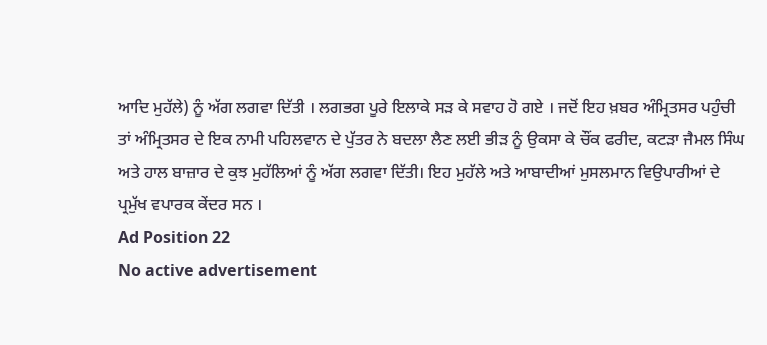ਆਦਿ ਮੁਹੱਲੇ) ਨੂੰ ਅੱਗ ਲਗਵਾ ਦਿੱਤੀ । ਲਗਭਗ ਪੂਰੇ ਇਲਾਕੇ ਸੜ ਕੇ ਸਵਾਹ ਹੋ ਗਏ । ਜਦੋਂ ਇਹ ਖ਼ਬਰ ਅੰਮ੍ਰਿਤਸਰ ਪਹੁੰਚੀ ਤਾਂ ਅੰਮ੍ਰਿਤਸਰ ਦੇ ਇਕ ਨਾਮੀ ਪਹਿਲਵਾਨ ਦੇ ਪੁੱਤਰ ਨੇ ਬਦਲਾ ਲੈਣ ਲਈ ਭੀੜ ਨੂੰ ਉਕਸਾ ਕੇ ਚੌਂਕ ਫਰੀਦ, ਕਟੜਾ ਜੈਮਲ ਸਿੰਘ ਅਤੇ ਹਾਲ ਬਾਜ਼ਾਰ ਦੇ ਕੁਝ ਮੁਹੱਲਿਆਂ ਨੂੰ ਅੱਗ ਲਗਵਾ ਦਿੱਤੀ। ਇਹ ਮੁਹੱਲੇ ਅਤੇ ਆਬਾਦੀਆਂ ਮੁਸਲਮਾਨ ਵਿਉਪਾਰੀਆਂ ਦੇ ਪ੍ਰਮੁੱਖ ਵਪਾਰਕ ਕੇਂਦਰ ਸਨ ।
Ad Position 22
No active advertisement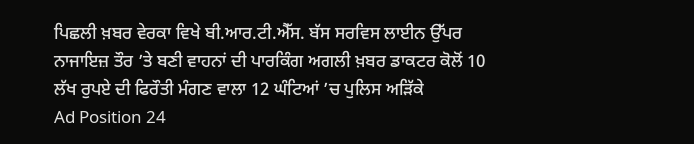ਪਿਛਲੀ ਖ਼ਬਰ ਵੇਰਕਾ ਵਿਖੇ ਬੀ.ਆਰ.ਟੀ.ਐੱਸ. ਬੱਸ ਸਰਵਿਸ ਲਾਈਨ ਉੱਪਰ ਨਾਜਾਇਜ਼ ਤੌਰ ’ਤੇ ਬਣੀ ਵਾਹਨਾਂ ਦੀ ਪਾਰਕਿੰਗ ਅਗਲੀ ਖ਼ਬਰ ਡਾਕਟਰ ਕੋਲੋਂ 10 ਲੱਖ ਰੁਪਏ ਦੀ ਫਿਰੌਤੀ ਮੰਗਣ ਵਾਲਾ 12 ਘੰਟਿਆਂ ’ਚ ਪੁਲਿਸ ਅੜਿੱਕੇ
Ad Position 24